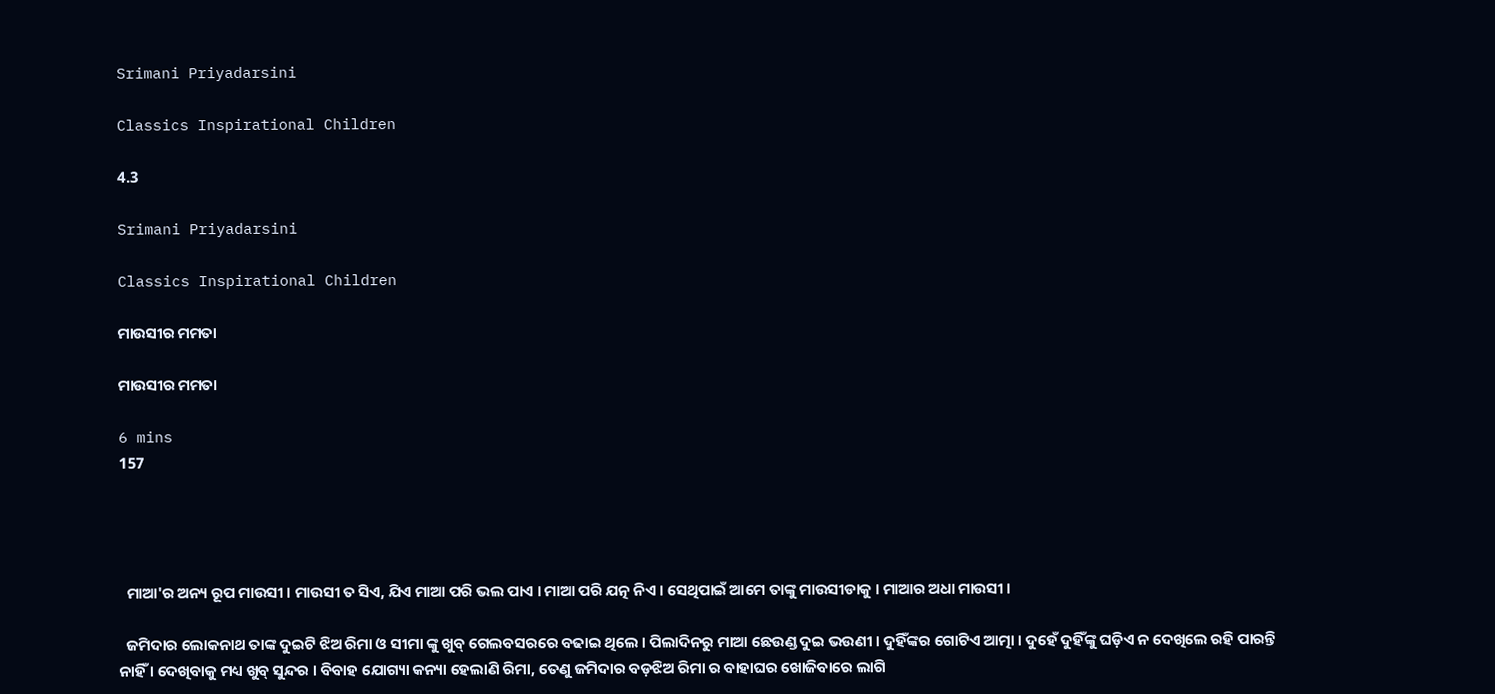Srimani Priyadarsini

Classics Inspirational Children

4.3

Srimani Priyadarsini

Classics Inspirational Children

ମାଉସୀର ମମତା

ମାଉସୀର ମମତା

6 mins
157




  ମାଆ'ର ଅନ୍ୟ ରୂପ ମାଉସୀ । ମାଉସୀ ତ ସିଏ, ଯିଏ ମାଆ ପରି ଭଲ ପାଏ । ମାଆ ପରି ଯତ୍ନ ନିଏ । ସେଥିପାଇଁ ଆମେ ତାଙ୍କୁ ମାଉସୀଡାକୁ । ମାଆର ଅଧା ମାଉସୀ ।

  ଜମିଦାର ଲୋକନାଥ ତାଙ୍କ ଦୁଇଟି ଝିଅ ରିମା ଓ ସୀମା ଙ୍କୁ ଖୁବ୍ ଗେଲବସରରେ ବଢାଇ ଥିଲେ । ପିଲାଦିନରୁ ମାଆ ଛେଉଣ୍ଡ ଦୁଇ ଭଉଣୀ । ଦୁହିଁଙ୍କର ଗୋଟିଏ ଆତ୍ମା । ଦୁହେଁ ଦୁହିଁଙ୍କୁ ଘଡ଼ିଏ ନ ଦେଖିଲେ ରହି ପାରନ୍ତି ନାହିଁ । ଦେଖିବାକୁ ମଧ୍ୟ ଖୁବ୍ ସୁନ୍ଦର । ବିବାହ ଯୋଗ୍ୟା କନ୍ୟା ହେଲାଣି ରିମା, ତେଣୁ ଜମିଦାର ବଡ଼ଝିଅ ରିମା ର ବାହାଘର ଖୋଜିବାରେ ଲାଗି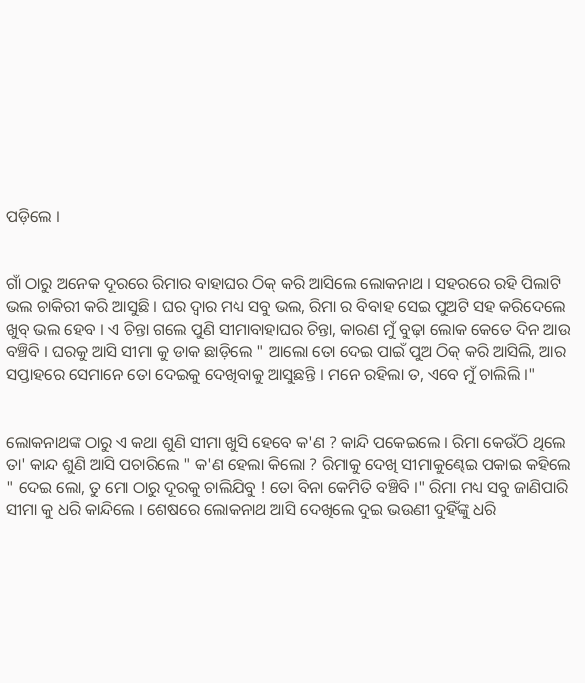ପଡ଼ିଲେ ।


ଗାଁ ଠାରୁ ଅନେକ ଦୂରରେ ରିମାର ବାହାଘର ଠିକ୍ କରି ଆସିଲେ ଲୋକନାଥ । ସହରରେ ରହି ପିଲାଟି ଭଲ ଚାକିରୀ କରି ଆସୁଛି । ଘର ଦ୍ବାର ମଧ୍ୟ ସବୁ ଭଲ, ରିମା ର ବିବାହ ସେଇ ପୁଅଟି ସହ କରିଦେଲେ ଖୁବ୍ ଭଲ ହେବ । ଏ ଚିନ୍ତା ଗଲେ ପୁଣି ସୀମାବାହାଘର ଚିନ୍ତା, କାରଣ ମୁଁ ବୁଢ଼ା ଲୋକ କେତେ ଦିନ ଆଉ ବଞ୍ଚିବି । ଘରକୁ ଆସି ସୀମା କୁ ଡାକ ଛାଡ଼ିଲେ " ଆଲୋ ତୋ ଦେଇ ପାଇଁ ପୁଅ ଠିକ୍ କରି ଆସିଲି, ଆର ସପ୍ତାହରେ ସେମାନେ ତୋ ଦେଇକୁ ଦେଖିବାକୁ ଆସୁଛନ୍ତି । ମନେ ରହିଲା ତ, ଏବେ ମୁଁ ଚାଲିଲି ।"


ଲୋକନାଥଙ୍କ ଠାରୁ ଏ କଥା ଶୁଣି ସୀମା ଖୁସି ହେବେ କ'ଣ ? କାନ୍ଦି ପକେଇଲେ । ରିମା କେଉଁଠି ଥିଲେ ତା' କାନ୍ଦ ଶୁଣି ଆସି ପଚାରିଲେ " କ'ଣ ହେଲା କିଲୋ ? ରିମାକୁ ଦେଖି ସୀମାକୁଣ୍ଢେଇ ପକାଇ କହିଲେ " ଦେଇ ଲୋ, ତୁ ମୋ ଠାରୁ ଦୂରକୁ ଚାଲିଯିବୁ ! ତୋ ବିନା କେମିତି ବଞ୍ଚିବି ।" ରିମା ମଧ୍ୟ ସବୁ ଜାଣିପାରି ସୀମା କୁ ଧରି କାନ୍ଦିଲେ । ଶେଷରେ ଲୋକନାଥ ଆସି ଦେଖିଲେ ଦୁଇ ଭଉଣୀ ଦୁହିଁଙ୍କୁ ଧରି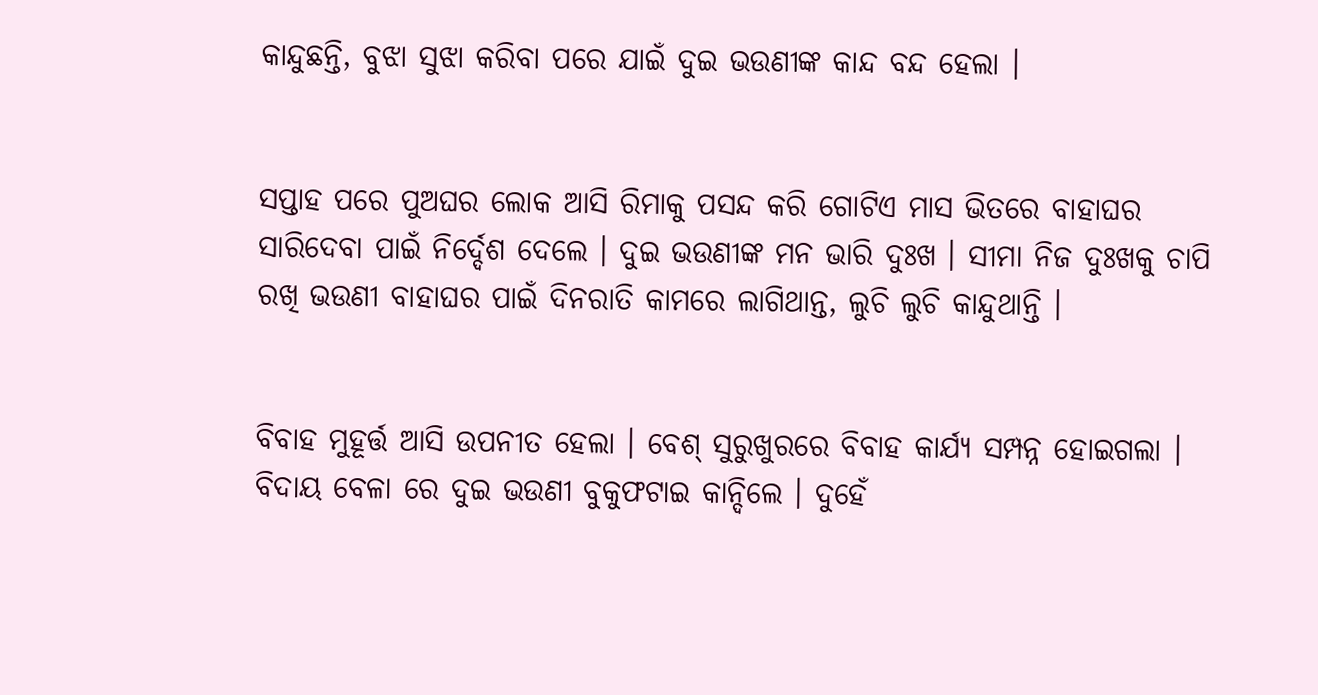କାନ୍ଦୁଛନ୍ତି, ବୁଝା ସୁଝା କରିବା ପରେ ଯାଇଁ ଦୁଇ ଭଉଣୀଙ୍କ କାନ୍ଦ ବନ୍ଦ ହେଲା ।


ସପ୍ତାହ ପରେ ପୁଅଘର ଲୋକ ଆସି ରିମାକୁ ପସନ୍ଦ କରି ଗୋଟିଏ ମାସ ଭିତରେ ବାହାଘର ସାରିଦେବା ପାଇଁ ନିର୍ଦ୍ଦେଶ ଦେଲେ । ଦୁଇ ଭଉଣୀଙ୍କ ମନ ଭାରି ଦୁଃଖ । ସୀମା ନିଜ ଦୁଃଖକୁ ଚାପି ରଖି ଭଉଣୀ ବାହାଘର ପାଇଁ ଦିନରାତି କାମରେ ଲାଗିଥାନ୍ତ, ଲୁଚି ଲୁଚି କାନ୍ଦୁଥାନ୍ତି ।


ବିବାହ ମୁହୂର୍ତ୍ତ ଆସି ଉପନୀତ ହେଲା । ବେଶ୍ ସୁରୁଖୁରରେ ବିବାହ କାର୍ଯ୍ୟ ସମ୍ପନ୍ନ ହୋଇଗଲା । ବିଦାୟ ବେଳା ରେ ଦୁଇ ଭଉଣୀ ବୁକୁଫଟାଇ କାନ୍ଦିଲେ । ଦୁହେଁ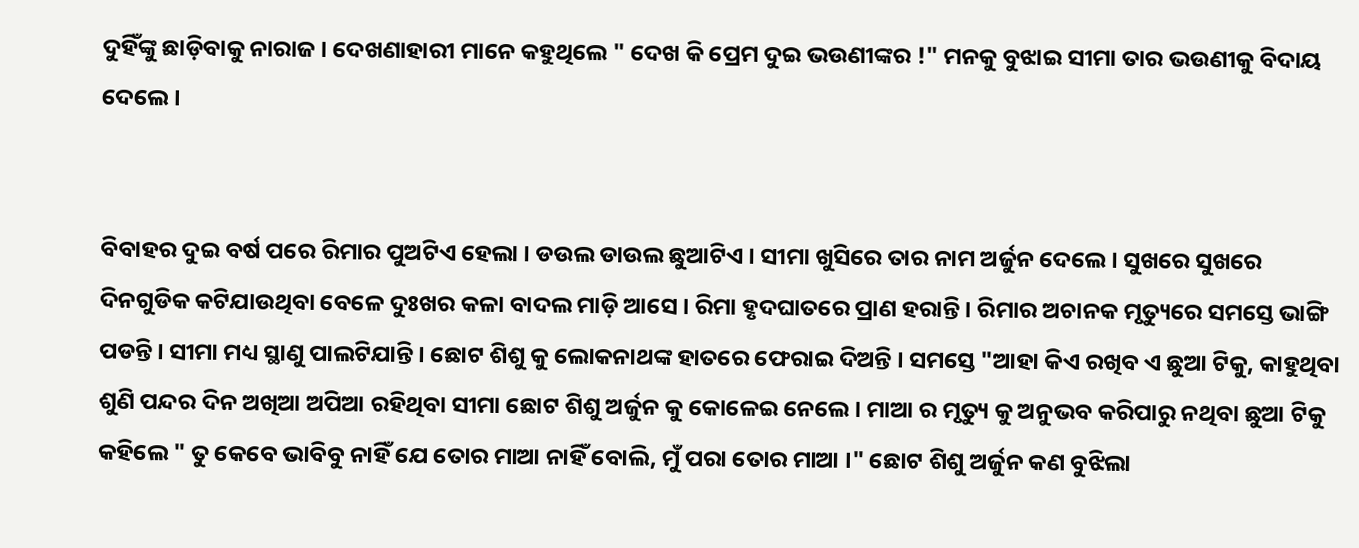ଦୁହିଁଙ୍କୁ ଛାଡ଼ିବାକୁ ନାରାଜ । ଦେଖଣାହାରୀ ମାନେ କହୁଥିଲେ " ଦେଖ କି ପ୍ରେମ ଦୁଇ ଭଉଣୀଙ୍କର !" ମନକୁ ବୁଝାଇ ସୀମା ତାର ଭଉଣୀକୁ ବିଦାୟ ଦେଲେ ।


ବିବାହର ଦୁଇ ବର୍ଷ ପରେ ରିମାର ପୁଅଟିଏ ହେଲା । ଡଉଲ ଡାଉଲ ଛୁଆଟିଏ । ସୀମା ଖୁସିରେ ତାର ନାମ ଅର୍ଜୁନ ଦେଲେ । ସୁଖରେ ସୁଖରେ ଦିନଗୁଡିକ କଟିଯାଉଥିବା ବେଳେ ଦୁଃଖର କଳା ବାଦଲ ମାଡ଼ି ଆସେ । ରିମା ହୃଦଘାତରେ ପ୍ରାଣ ହରାନ୍ତି । ରିମାର ଅଚାନକ ମୃତ୍ୟୁରେ ସମସ୍ତେ ଭାଙ୍ଗି ପଡନ୍ତି । ସୀମା ମଧ୍ୟ ସ୍ଥାଣୁ ପାଲଟିଯାନ୍ତି । ଛୋଟ ଶିଶୁ କୁ ଲୋକନାଥଙ୍କ ହାତରେ ଫେରାଇ ଦିଅନ୍ତି । ସମସ୍ତେ "ଆହା କିଏ ରଖିବ ଏ ଛୁଆ ଟିକୁ, କାହୁଥିବା ଶୁଣି ପନ୍ଦର ଦିନ ଅଖିଆ ଅପିଆ ରହିଥିବା ସୀମା ଛୋଟ ଶିଶୁ ଅର୍ଜୁନ କୁ କୋଳେଇ ନେଲେ । ମାଆ ର ମୃତ୍ୟୁ କୁ ଅନୁଭବ କରିପାରୁ ନଥିବା ଛୁଆ ଟିକୁ କହିଲେ " ତୁ କେବେ ଭାବିବୁ ନାହିଁ ଯେ ତୋର ମାଆ ନାହିଁ ବୋଲି, ମୁଁ ପରା ତୋର ମାଆ ।" ଛୋଟ ଶିଶୁ ଅର୍ଜୁନ କଣ ବୁଝିଲା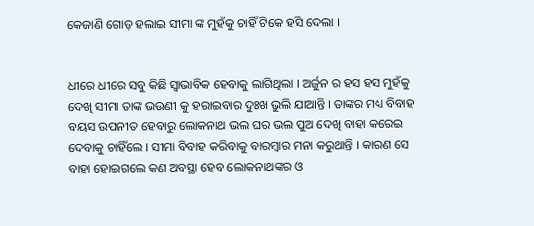କେଜାଣି ଗୋଡ଼ ହଲାଇ ସୀମା ଙ୍କ ମୁହଁକୁ ଚାହିଁ ଟିକେ ହସି ଦେଲା ।


ଧୀରେ ଧୀରେ ସବୁ କିଛି ସ୍ଵାଭାବିକ ହେବାକୁ ଲାଗିଥିଲା । ଅର୍ଜୁନ ର ହସ ହସ ମୁହଁକୁ ଦେଖି ସୀମା ତାଙ୍କ ଭଉଣୀ କୁ ହରାଇବାର ଦୁଃଖ ଭୁଲି ଯାଆନ୍ତି । ତାଙ୍କର ମଧ୍ୟ ବିବାହ ବୟସ ଉପନୀତ ହେବାରୁ ଲୋକନାଥ ଭଲ ଘର ଭଲ ପୁଅ ଦେଖି ବାହା କରେଇ ଦେବାକୁ ଚାହିଁଲେ । ସୀମା ବିବାହ କରିବାକୁ ବାରମ୍ବାର ମନା କରୁଥାନ୍ତି । କାରଣ ସେ ବାହା ହୋଇଗଲେ କଣ ଅବସ୍ଥା ହେବ ଲୋକନାଥଙ୍କର ଓ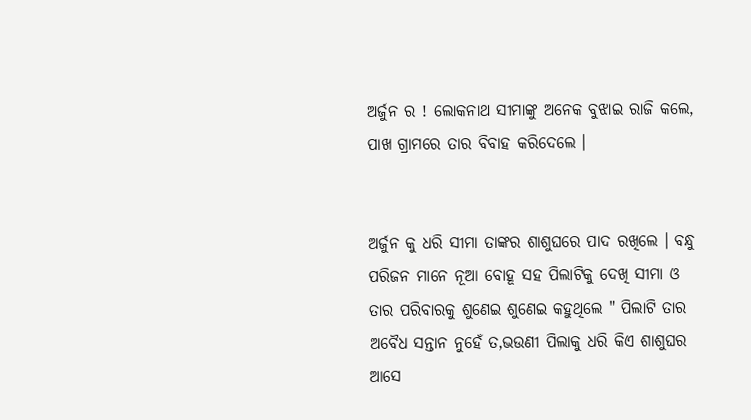ଅର୍ଜୁନ ର ! ଲୋକନାଥ ସୀମାଙ୍କୁ ଅନେକ ବୁଝାଇ ରାଜି କଲେ, ପାଖ ଗ୍ରାମରେ ତାର ବିବାହ କରିଦେଲେ ।


ଅର୍ଜୁନ କୁ ଧରି ସୀମା ତାଙ୍କର ଶାଶୁଘରେ ପାଦ ରଖିଲେ । ବନ୍ଧୁ ପରିଜନ ମାନେ ନୂଆ ବୋହୂ ସହ ପିଲାଟିକୁ ଦେଖି ସୀମା ଓ ତାର ପରିବାରକୁ ଶୁଣେଇ ଶୁଣେଇ କହୁଥିଲେ " ପିଲାଟି ତାର ଅବୈଧ ସନ୍ତାନ ନୁହେଁ ତ,ଭଉଣୀ ପିଲାକୁ ଧରି କିଏ ଶାଶୁଘର ଆସେ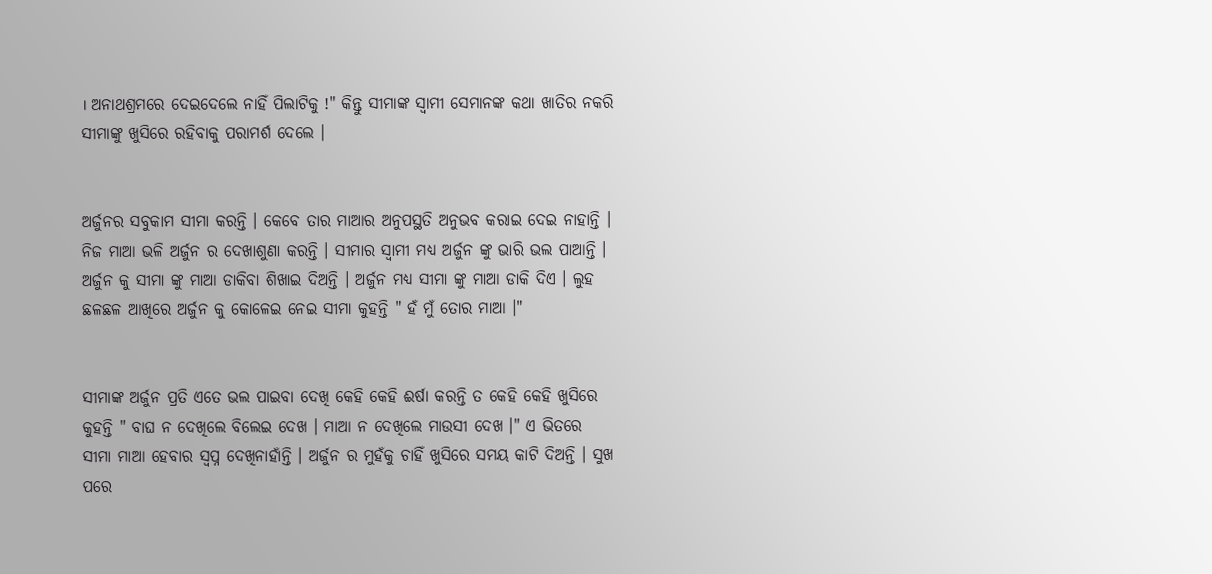। ଅନାଥଶ୍ରମରେ ଦେଇଦେଲେ ନାହିଁ ପିଲାଟିକୁ !" କିନ୍ତୁ ସୀମାଙ୍କ ସ୍ବାମୀ ସେମାନଙ୍କ କଥା ଖାତିର ନକରି ସୀମାଙ୍କୁ ଖୁସିରେ ରହିବାକୁ ପରାମର୍ଶ ଦେଲେ ।


ଅର୍ଜୁନର ସବୁକାମ ସୀମା କରନ୍ତି । କେବେ ତାର ମାଆର ଅନୁପସ୍ଥତି ଅନୁଭବ କରାଇ ଦେଇ ନାହାନ୍ତି । ନିଜ ମାଆ ଭଳି ଅର୍ଜୁନ ର ଦେଖାଶୁଣା କରନ୍ତି । ସୀମାର ସ୍ବାମୀ ମଧ୍ୟ ଅର୍ଜୁନ ଙ୍କୁ ଭାରି ଭଲ ପାଆନ୍ତି । ଅର୍ଜୁନ କୁ ସୀମା ଙ୍କୁ ମାଆ ଡାକିବା ଶିଖାଇ ଦିଅନ୍ତି । ଅର୍ଜୁନ ମଧ୍ୟ ସୀମା ଙ୍କୁ ମାଆ ଡାକି ଦିଏ । ଲୁହ ଛଳଛଳ ଆଖିରେ ଅର୍ଜୁନ କୁ କୋଳେଇ ନେଇ ସୀମା କୁହନ୍ତି " ହଁ ମୁଁ ତୋର ମାଆ ।"


ସୀମାଙ୍କ ଅର୍ଜୁନ ପ୍ରତି ଏତେ ଭଲ ପାଇବା ଦେଖି କେହି କେହି ଈର୍ଷା କରନ୍ତି ତ କେହି କେହି ଖୁସିରେ କୁହନ୍ତି " ବାଘ ନ ଦେଖିଲେ ବିଲେଇ ଦେଖ । ମାଆ ନ ଦେଖିଲେ ମାଉସୀ ଦେଖ ।" ଏ ଭିତରେ ସୀମା ମାଆ ହେବାର ସ୍ଵପ୍ନ ଦେଖିନାହାଁନ୍ତି । ଅର୍ଜୁନ ର ମୁହଁକୁ ଚାହିଁ ଖୁସିରେ ସମୟ କାଟି ଦିଅନ୍ତି । ସୁଖ ପରେ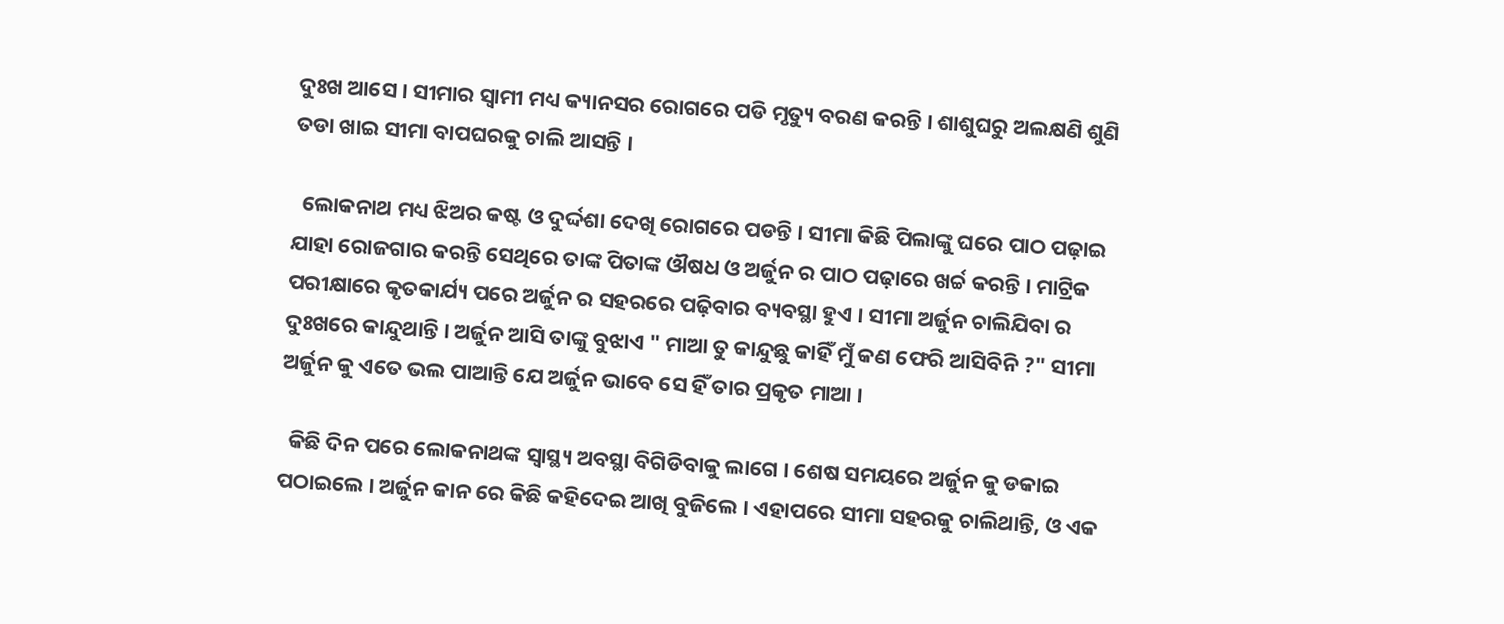ଦୁଃଖ ଆସେ । ସୀମାର ସ୍ବାମୀ ମଧ୍ୟ କ୍ୟାନସର ରୋଗରେ ପଡି ମୃତ୍ୟୁ ବରଣ କରନ୍ତି । ଶାଶୁଘରୁ ଅଲକ୍ଷଣି ଶୁଣି ତଡା ଖାଇ ସୀମା ବାପଘରକୁ ଚାଲି ଆସନ୍ତି ।

  ଲୋକନାଥ ମଧ୍ୟ ଝିଅର କଷ୍ଟ ଓ ଦୁର୍ଦ୍ଦଶା ଦେଖି ରୋଗରେ ପଡନ୍ତି । ସୀମା କିଛି ପିଲାଙ୍କୁ ଘରେ ପାଠ ପଢ଼ାଇ ଯାହା ରୋଜଗାର କରନ୍ତି ସେଥିରେ ତାଙ୍କ ପିତାଙ୍କ ଔଷଧ ଓ ଅର୍ଜୁନ ର ପାଠ ପଢ଼ାରେ ଖର୍ଚ୍ଚ କରନ୍ତି । ମାଟ୍ରିକ ପରୀକ୍ଷାରେ କୃତକାର୍ଯ୍ୟ ପରେ ଅର୍ଜୁନ ର ସହରରେ ପଢ଼ିବାର ବ୍ୟବସ୍ଥା ହୁଏ । ସୀମା ଅର୍ଜୁନ ଚାଲିଯିବା ର ଦୁଃଖରେ କାନ୍ଦୁଥାନ୍ତି । ଅର୍ଜୁନ ଆସି ତାଙ୍କୁ ବୁଝାଏ " ମାଆ ତୁ କାନ୍ଦୁଛୁ କାହିଁ ମୁଁ କଣ ଫେରି ଆସିବିନି ?" ସୀମା ଅର୍ଜୁନ କୁ ଏତେ ଭଲ ପାଆନ୍ତି ଯେ ଅର୍ଜୁନ ଭାବେ ସେ ହିଁ ତାର ପ୍ରକୃତ ମାଆ ।

  କିଛି ଦିନ ପରେ ଲୋକନାଥଙ୍କ ସ୍ବାସ୍ଥ୍ୟ ଅବସ୍ଥା ବିଗିଡିବାକୁ ଲାଗେ । ଶେଷ ସମୟରେ ଅର୍ଜୁନ କୁ ଡକାଇ ପଠାଇଲେ । ଅର୍ଜୁନ କାନ ରେ କିଛି କହିଦେଇ ଆଖି ବୁଜିଲେ । ଏହାପରେ ସୀମା ସହରକୁ ଚାଲିଥାନ୍ତି, ଓ ଏକ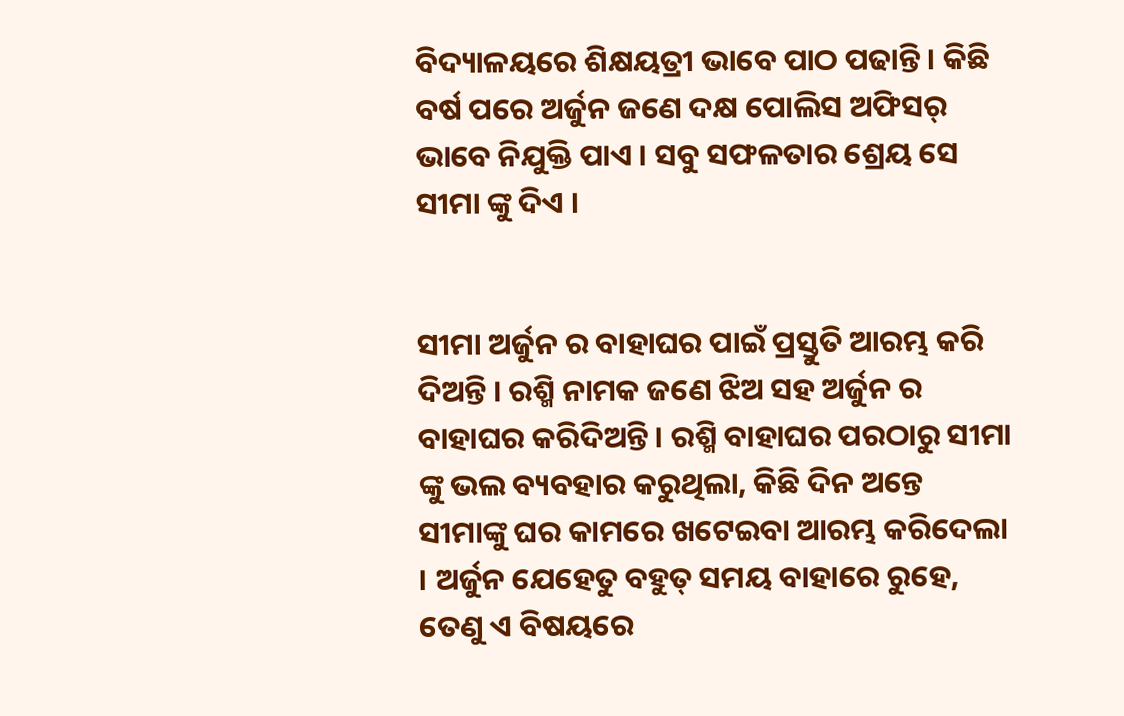ବିଦ୍ୟାଳୟରେ ଶିକ୍ଷୟତ୍ରୀ ଭାବେ ପାଠ ପଢାନ୍ତି । କିଛି ବର୍ଷ ପରେ ଅର୍ଜୁନ ଜଣେ ଦକ୍ଷ ପୋଲିସ ଅଫିସର୍ ଭାବେ ନିଯୁକ୍ତି ପାଏ । ସବୁ ସଫଳତାର ଶ୍ରେୟ ସେ ସୀମା ଙ୍କୁ ଦିଏ ।


ସୀମା ଅର୍ଜୁନ ର ବାହାଘର ପାଇଁ ପ୍ରସ୍ତୁତି ଆରମ୍ଭ କରି ଦିଅନ୍ତି । ରଶ୍ମି ନାମକ ଜଣେ ଝିଅ ସହ ଅର୍ଜୁନ ର ବାହାଘର କରିଦିଅନ୍ତି । ରଶ୍ମି ବାହାଘର ପରଠାରୁ ସୀମା ଙ୍କୁ ଭଲ ବ୍ୟବହାର କରୁଥିଲା, କିଛି ଦିନ ଅନ୍ତେ ସୀମାଙ୍କୁ ଘର କାମରେ ଖଟେଇବା ଆରମ୍ଭ କରିଦେଲା । ଅର୍ଜୁନ ଯେହେତୁ ବହୁତ୍ ସମୟ ବାହାରେ ରୁହେ, ତେଣୁ ଏ ବିଷୟରେ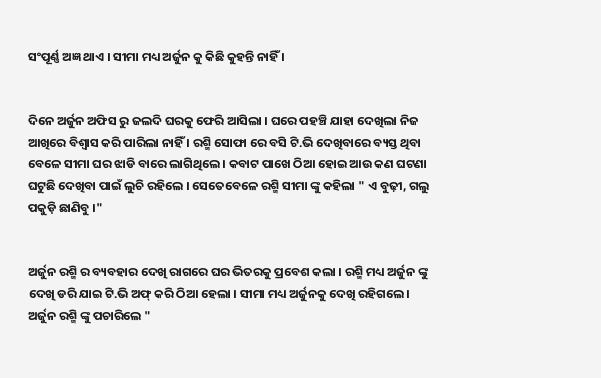ସଂପୂର୍ଣ୍ଣ ଅଜ୍ଞ ଥାଏ । ସୀମା ମଧ୍ୟ ଅର୍ଜୁନ କୁ କିଛି କୁହନ୍ତି ନାହିଁ ।


ଦିନେ ଅର୍ଜୁନ ଅଫିସ ରୁ ଜଲଦି ଘରକୁ ଫେରି ଆସିଲା । ଘରେ ପହଞ୍ଚି ଯାହା ଦେଖିଲା ନିଜ ଆଖିରେ ବିଶ୍ୱାସ କରି ପାରିଲା ନାହିଁ । ରଶ୍ମି ସୋଫା ରେ ବସି ଟି.ଭି ଦେଖିବାରେ ବ୍ୟସ୍ତ ଥିବା ବେଳେ ସୀମା ଘର ଝାଡି ବାରେ ଲାଗିଥିଲେ । କବାଟ ପାଖେ ଠିଆ ହୋଇ ଆଉ କଣ ଘଟଣା ଘଟୁଛି ଦେଖିବା ପାଇଁ ଲୁଚି ରହିଲେ । ସେତେବେଳେ ରଶ୍ମି ସୀମା ଙ୍କୁ କହିଲା " ଏ ବୁଢ଼ୀ, ଗଲୁ ପକୁଡ଼ି ଛାଣିବୁ ।"


ଅର୍ଜୁନ ରଶ୍ମି ର ବ୍ୟବହାର ଦେଖି ରାଗରେ ଘର ଭିତରକୁ ପ୍ରବେଶ କଲା । ରଶ୍ମି ମଧ୍ୟ ଅର୍ଜୁନ ଙ୍କୁ ଦେଖି ଡରି ଯାଇ ଟି.ଭି ଅଫ୍ କରି ଠିଆ ହେଲା । ସୀମା ମଧ୍ୟ ଅର୍ଜୁନକୁ ଦେଖି ରହିଗଲେ । ଅର୍ଜୁନ ରଶ୍ମି ଙ୍କୁ ପଚାରିଲେ "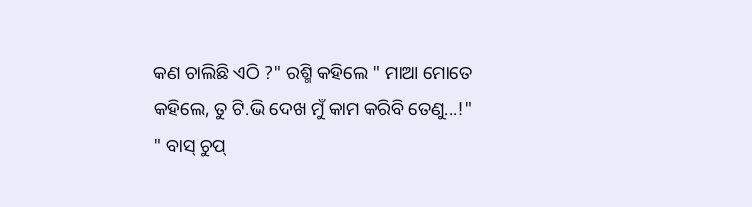କଣ ଚାଲିଛି ଏଠି ?" ରଶ୍ମି କହିଲେ " ମାଆ ମୋତେ କହିଲେ, ତୁ ଟି.ଭି ଦେଖ ମୁଁ କାମ କରିବି ତେଣୁ...!" " ବାସ୍ ଚୁପ୍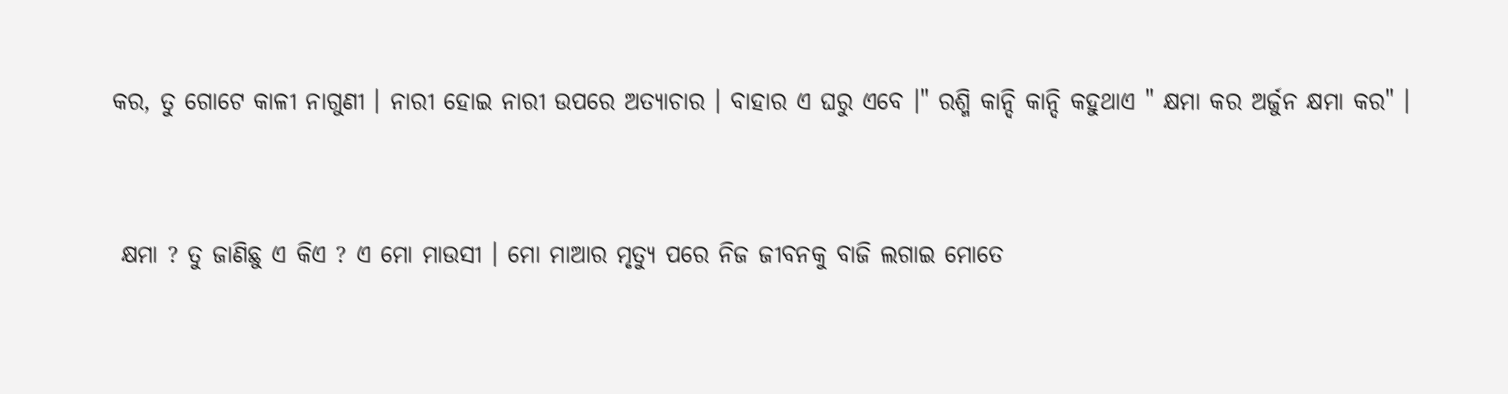କର, ତୁ ଗୋଟେ କାଳୀ ନାଗୁଣୀ । ନାରୀ ହୋଇ ନାରୀ ଉପରେ ଅତ୍ୟାଚାର । ବାହାର ଏ ଘରୁ ଏବେ ।" ରଶ୍ମି କାନ୍ଦି କାନ୍ଦି କହୁଥାଏ " କ୍ଷମା କର ଅର୍ଜୁନ କ୍ଷମା କର" ।


 କ୍ଷମା ? ତୁ ଜାଣିଛୁ ଏ କିଏ ? ଏ ମୋ ମାଉସୀ । ମୋ ମାଆର ମୃତ୍ୟୁ ପରେ ନିଜ ଜୀବନକୁ ବାଜି ଲଗାଇ ମୋତେ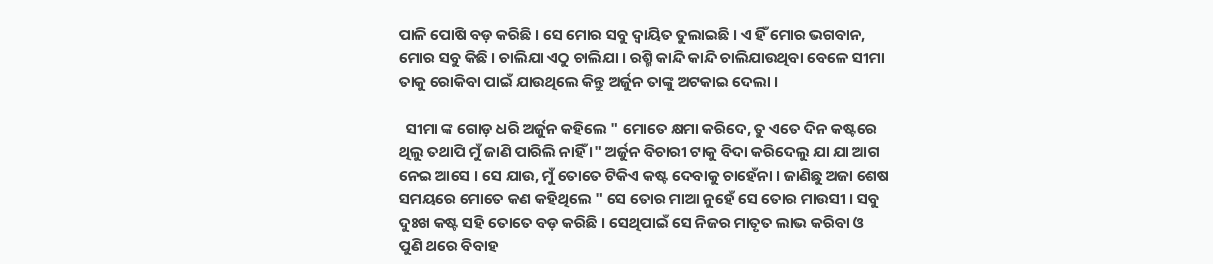ପାଳି ପୋଷି ବଡ଼ କରିଛି । ସେ ମୋର ସବୁ ଦ୍ବାୟିତ ତୁଲାଇଛି । ଏ ହିଁ ମୋର ଭଗବାନ, ମୋର ସବୁ କିଛି । ଚାଲିଯା ଏଠୁ ଚାଲିଯା । ରଶ୍ମି କାନ୍ଦି କାନ୍ଦି ଚାଲିଯାଉଥିବା ବେଳେ ସୀମା ତାକୁ ରୋକିବା ପାଇଁ ଯାଉଥିଲେ କିନ୍ତୁ ଅର୍ଜୁନ ତାଙ୍କୁ ଅଟକାଇ ଦେଲା ।

  ସୀମା ଙ୍କ ଗୋଡ଼ ଧରି ଅର୍ଜୁନ କହିଲେ " ମୋତେ କ୍ଷମା କରିଦେ, ତୁ ଏତେ ଦିନ କଷ୍ଟରେ ଥିଲୁ ତଥାପି ମୁଁ ଜାଣି ପାରିଲି ନାହିଁ ।" ଅର୍ଜୁନ ବିଚାରୀ ଟାକୁ ବିଦା କରିଦେଲୁ ଯା ଯା ଆଗ ନେଇ ଆସେ । ସେ ଯାଉ, ମୁଁ ତୋତେ ଟିକିଏ କଷ୍ଟ ଦେବାକୁ ଚାହେଁନା । ଜାଣିଛୁ ଅଜା ଶେଷ ସମୟରେ ମୋତେ କଣ କହିଥିଲେ " ସେ ତୋର ମାଆ ନୁହେଁ ସେ ତୋର ମାଉସୀ । ସବୁ ଦୁଃଖ କଷ୍ଟ ସହି ତୋତେ ବଡ଼ କରିଛି । ସେଥିପାଇଁ ସେ ନିଜର ମାତୃତ ଲାଭ କରିବା ଓ ପୁଣି ଥରେ ବିବାହ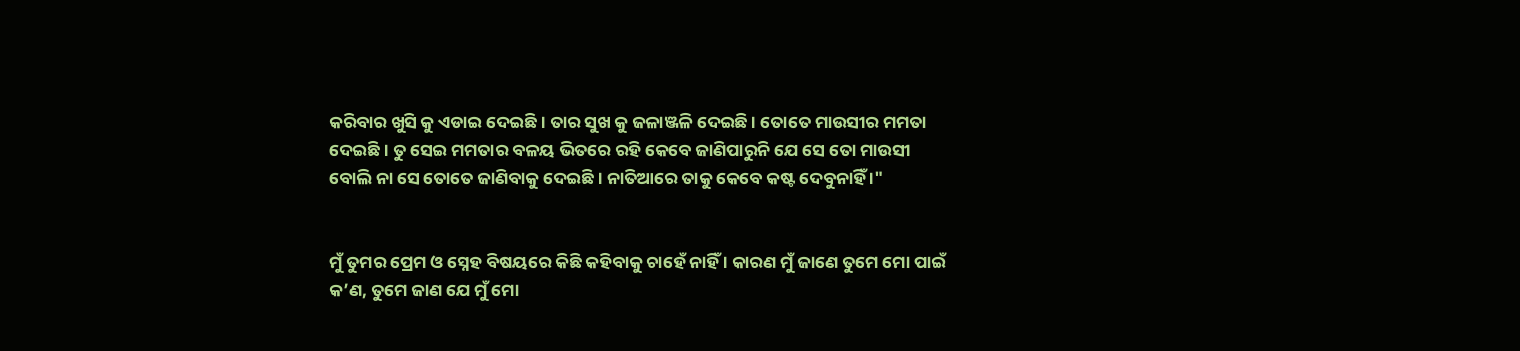କରିବାର ଖୁସି କୁ ଏଡାଇ ଦେଇଛି । ତାର ସୁଖ କୁ ଜଳାଞ୍ଜଳି ଦେଇଛି । ତୋତେ ମାଉସୀର ମମତା ଦେଇଛି । ତୁ ସେଇ ମମତାର ବଳୟ ଭିତରେ ରହି କେବେ ଜାଣିପାରୁନି ଯେ ସେ ତୋ ମାଉସୀ ବୋଲି ନା ସେ ତୋତେ ଜାଣିବାକୁ ଦେଇଛି । ନାତିଆରେ ତାକୁ କେବେ କଷ୍ଟ ଦେବୁନାହିଁ ।"


ମୁଁ ତୁମର ପ୍ରେମ ଓ ସ୍ନେହ ବିଷୟରେ କିଛି କହିବାକୁ ଚାହେଁ ନାହିଁ । କାରଣ ମୁଁ ଜାଣେ ତୁମେ ମୋ ପାଇଁ କ’ଣ, ତୁମେ ଜାଣ ଯେ ମୁଁ ମୋ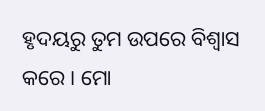ହୃଦୟରୁ ତୁମ ଉପରେ ବିଶ୍ୱାସ କରେ । ମୋ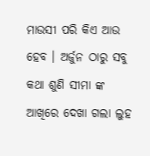ମାଉସୀ ପରି କିଏ ଆଉ ହେବ । ଅର୍ଜୁନ ଠାରୁ ସବୁ କଥା ଶୁଣି ସୀମା ଙ୍କ ଆଖିରେ ଦେଖା ଗଲା ଲୁହ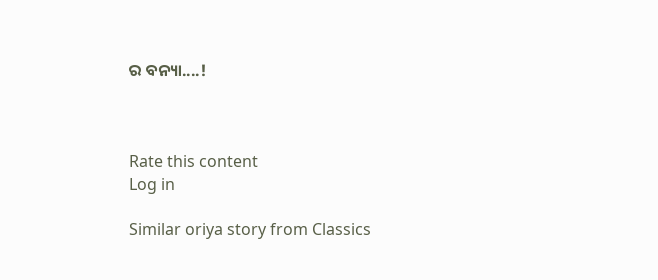ର ବନ୍ୟା....!



Rate this content
Log in

Similar oriya story from Classics